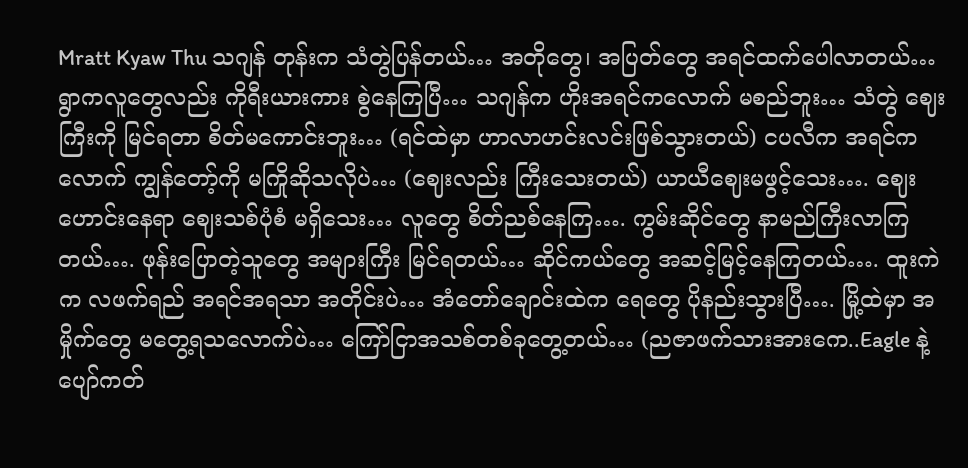Mratt Kyaw Thu သဂျန် တုန်းက သံတွဲပြန်တယ်… အတိုတွေ၊ အပြတ်တွေ အရင်ထက်ပေါလာတယ်… ရွာကလူတွေလည်း ကိုရီးယားကား စွဲနေကြပြီ… သဂျန်က ဟိုးအရင်ကလောက် မစည်ဘူး… သံတွဲ ဈေးကြီးကို မြင်ရတာ စိတ်မကောင်းဘူး… (ရင်ထဲမှာ ဟာလာဟင်းလင်းဖြစ်သွားတယ်) ငပလီက အရင်ကလောက် ကျွန်တော့်ကို မကြိုဆိုသလိုပဲ… (ဈေးလည်း ကြီးသေးတယ်) ယာယီဈေးမဖွင့်သေး…. ဈေးဟောင်းနေရာ ဈေးသစ်ပုံစံ မရှိသေး… လူတွေ စိတ်ညစ်နေကြ…. ကွမ်းဆိုင်တွေ နာမည်ကြီးလာကြတယ်…. ဖုန်းပြောတဲ့သူတွေ အများကြီး မြင်ရတယ်… ဆိုင်ကယ်တွေ အဆင့်မြင့်နေကြတယ်…. ထူးကဲက လဖက်ရည် အရင်အရသာ အတိုင်းပဲ… အံတော်ချောင်းထဲက ရေတွေ ပိုနည်းသွားပြီ…. မြို့ထဲမှာ အမှိုက်တွေ မတွေ့ရသလောက်ပဲ… ကြော်ငြာအသစ်တစ်ခုတွေ့တယ်… (ညဇာဖက်သားအားကေ..Eagle နဲ့ ပျော်ကတ်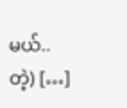မယ်..တဲ့) […]